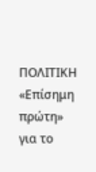ΠΟΛΙΤΙΚΗ
«Επίσημη πρώτη» για το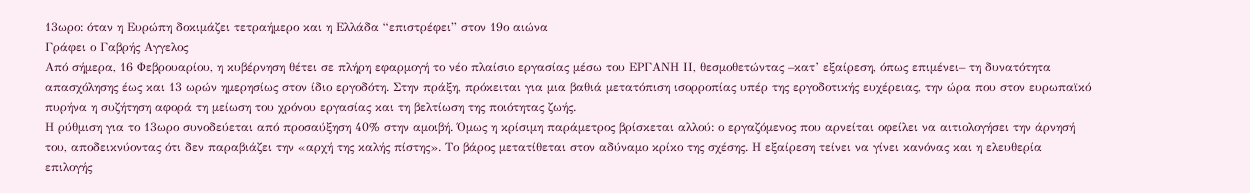13ωρο: όταν η Ευρώπη δοκιμάζει τετραήμερο και η Ελλάδα “επιστρέφει” στον 19ο αιώνα
Γράφει ο Γαβρής Αγγελος
Από σήμερα, 16 Φεβρουαρίου, η κυβέρνηση θέτει σε πλήρη εφαρμογή το νέο πλαίσιο εργασίας μέσω του ΕΡΓΑΝΗ ΙΙ, θεσμοθετώντας –κατ’ εξαίρεση, όπως επιμένει– τη δυνατότητα απασχόλησης έως και 13 ωρών ημερησίως στον ίδιο εργοδότη. Στην πράξη, πρόκειται για μια βαθιά μετατόπιση ισορροπίας υπέρ της εργοδοτικής ευχέρειας, την ώρα που στον ευρωπαϊκό πυρήνα η συζήτηση αφορά τη μείωση του χρόνου εργασίας και τη βελτίωση της ποιότητας ζωής.
Η ρύθμιση για το 13ωρο συνοδεύεται από προσαύξηση 40% στην αμοιβή. Όμως η κρίσιμη παράμετρος βρίσκεται αλλού: ο εργαζόμενος που αρνείται οφείλει να αιτιολογήσει την άρνησή του, αποδεικνύοντας ότι δεν παραβιάζει την «αρχή της καλής πίστης». Το βάρος μετατίθεται στον αδύναμο κρίκο της σχέσης. Η εξαίρεση τείνει να γίνει κανόνας και η ελευθερία επιλογής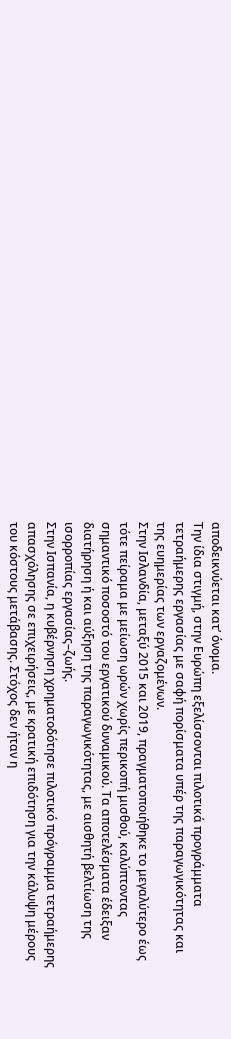αποδεικνύεται κατ’ όνομα.
Την ίδια στιγμή, στην Ευρώπη εξελίσσονται πιλοτικά προγράμματα τετραήμερης εργασίας με σαφή πορίσματα υπέρ της παραγωγικότητας και της ευημερίας των εργαζομένων.
Στην Ισλανδία, μεταξύ 2015 και 2019, πραγματοποιήθηκε το μεγαλύτερο έως τότε πείραμα με μείωση ωρών χωρίς περικοπή μισθού, καλύπτοντας σημαντικό ποσοστό του εργατικού δυναμικού. Τα αποτελέσματα έδειξαν διατήρηση ή και αύξηση της παραγωγικότητας, με αισθητή βελτίωση της ισορροπίας εργασίας–ζωής.
Στην Ισπανία, η κυβέρνηση χρηματοδότησε πιλοτικό πρόγραμμα τετραήμερης απασχόλησης σε επιχειρήσεις, με κρατική επιδότηση για την κάλυψη μέρους του κόστους μετάβασης. Στόχος δεν ήταν η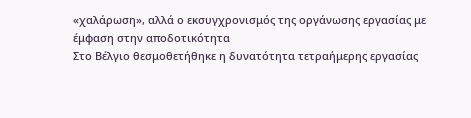«χαλάρωση», αλλά ο εκσυγχρονισμός της οργάνωσης εργασίας με έμφαση στην αποδοτικότητα
Στο Βέλγιο θεσμοθετήθηκε η δυνατότητα τετραήμερης εργασίας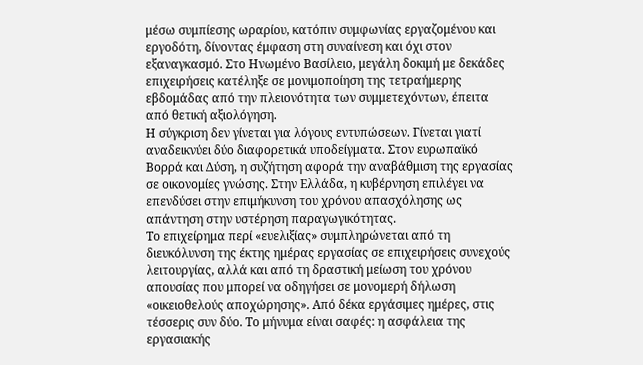μέσω συμπίεσης ωραρίου, κατόπιν συμφωνίας εργαζομένου και εργοδότη, δίνοντας έμφαση στη συναίνεση και όχι στον εξαναγκασμό. Στο Ηνωμένο Βασίλειο, μεγάλη δοκιμή με δεκάδες επιχειρήσεις κατέληξε σε μονιμοποίηση της τετραήμερης εβδομάδας από την πλειονότητα των συμμετεχόντων, έπειτα από θετική αξιολόγηση.
Η σύγκριση δεν γίνεται για λόγους εντυπώσεων. Γίνεται γιατί αναδεικνύει δύο διαφορετικά υποδείγματα. Στον ευρωπαϊκό Βορρά και Δύση, η συζήτηση αφορά την αναβάθμιση της εργασίας σε οικονομίες γνώσης. Στην Ελλάδα, η κυβέρνηση επιλέγει να επενδύσει στην επιμήκυνση του χρόνου απασχόλησης ως απάντηση στην υστέρηση παραγωγικότητας.
Το επιχείρημα περί «ευελιξίας» συμπληρώνεται από τη διευκόλυνση της έκτης ημέρας εργασίας σε επιχειρήσεις συνεχούς λειτουργίας, αλλά και από τη δραστική μείωση του χρόνου απουσίας που μπορεί να οδηγήσει σε μονομερή δήλωση «οικειοθελούς αποχώρησης». Από δέκα εργάσιμες ημέρες, στις τέσσερις συν δύο. Το μήνυμα είναι σαφές: η ασφάλεια της εργασιακής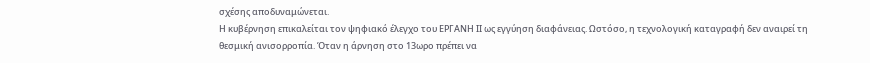σχέσης αποδυναμώνεται.
Η κυβέρνηση επικαλείται τον ψηφιακό έλεγχο του ΕΡΓΑΝΗ ΙΙ ως εγγύηση διαφάνειας. Ωστόσο, η τεχνολογική καταγραφή δεν αναιρεί τη θεσμική ανισορροπία. Όταν η άρνηση στο 13ωρο πρέπει να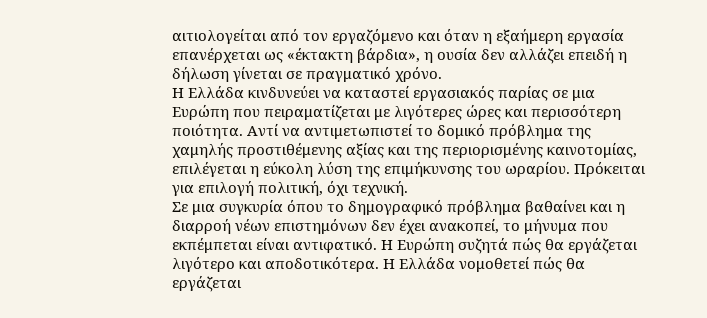αιτιολογείται από τον εργαζόμενο και όταν η εξαήμερη εργασία επανέρχεται ως «έκτακτη βάρδια», η ουσία δεν αλλάζει επειδή η δήλωση γίνεται σε πραγματικό χρόνο.
Η Ελλάδα κινδυνεύει να καταστεί εργασιακός παρίας σε μια Ευρώπη που πειραματίζεται με λιγότερες ώρες και περισσότερη ποιότητα. Αντί να αντιμετωπιστεί το δομικό πρόβλημα της χαμηλής προστιθέμενης αξίας και της περιορισμένης καινοτομίας, επιλέγεται η εύκολη λύση της επιμήκυνσης του ωραρίου. Πρόκειται για επιλογή πολιτική, όχι τεχνική.
Σε μια συγκυρία όπου το δημογραφικό πρόβλημα βαθαίνει και η διαρροή νέων επιστημόνων δεν έχει ανακοπεί, το μήνυμα που εκπέμπεται είναι αντιφατικό. Η Ευρώπη συζητά πώς θα εργάζεται λιγότερο και αποδοτικότερα. Η Ελλάδα νομοθετεί πώς θα εργάζεται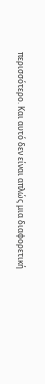περισσότερο. Και αυτό δεν είναι απλώς μια διαφορετική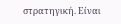στρατηγική. Είναι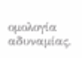ομολογία αδυναμίας.